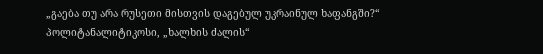„გაება თუ არა რუსეთი მისთვის დაგებულ უკრაინულ ხაფანგში?“
პოლიტანალიტიკოსი, „ხალხის ძალის“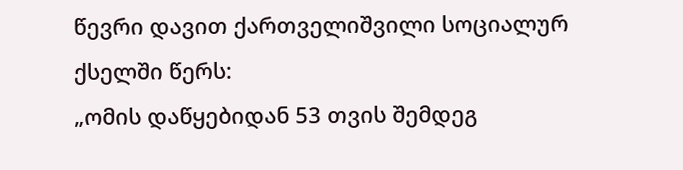წევრი დავით ქართველიშვილი სოციალურ ქსელში წერს:
„ომის დაწყებიდან 53 თვის შემდეგ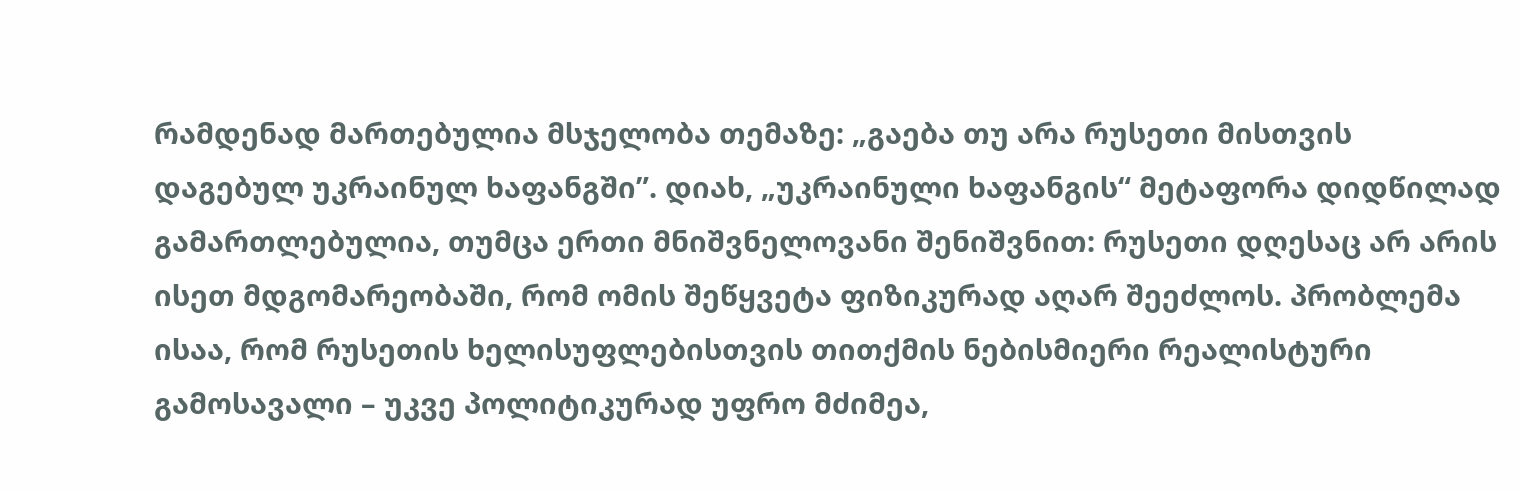რამდენად მართებულია მსჯელობა თემაზე: „გაება თუ არა რუსეთი მისთვის დაგებულ უკრაინულ ხაფანგში”. დიახ, „უკრაინული ხაფანგის“ მეტაფორა დიდწილად გამართლებულია, თუმცა ერთი მნიშვნელოვანი შენიშვნით: რუსეთი დღესაც არ არის ისეთ მდგომარეობაში, რომ ომის შეწყვეტა ფიზიკურად აღარ შეეძლოს. პრობლემა ისაა, რომ რუსეთის ხელისუფლებისთვის თითქმის ნებისმიერი რეალისტური გამოსავალი – უკვე პოლიტიკურად უფრო მძიმეა,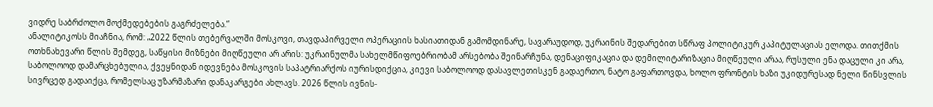ვიდრე საბრძოლო მოქმედებების გაგრძელება.“
ანალიტიკოსს მიაჩნია, რომ: „2022 წლის თებერვალში მოსკოვი, თავდაპირველი ოპერაციის ხასიათიდან გამომდინარე, სავარაუდოდ, უკრაინის შედარებით სწრაფ პოლიტიკურ კაპიტულაციას ელოდა. თითქმის ოთხნახევარი წლის შემდეგ, საწყისი მიზნები მიღწეული არ არის: უკრაინულმა სახელმწიფოებრიობამ არსებობა შეინარჩუნა, დენაციფიკაცია და დემილიტარიზაცია მიღწეული არაა, რუსული ენა დაცული კი არა, საბოლოოდ დამარცხებულია, ქვეყნიდან იდევნება მოსკოვის საპატრიარქოს იურისდიქცია, კიევი საბოლოოდ დასავლეთისკენ გადაერთო, ნატო გაფართოვდა, ხოლო ფრონტის ხაზი უკიდურესად ნელი წინსვლის სივრცედ გადაიქცა, რომელსაც უზარმაზარი დანაკარგები ახლავს. 2026 წლის ივნის-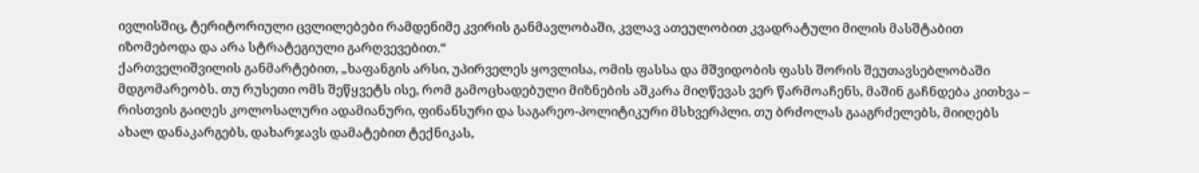ივლისშიც, ტერიტორიული ცვლილებები რამდენიმე კვირის განმავლობაში, კვლავ ათეულობით კვადრატული მილის მასშტაბით იზომებოდა და არა სტრატეგიული გარღვევებით.“
ქართველიშვილის განმარტებით, „ხაფანგის არსი, უპირველეს ყოვლისა, ომის ფასსა და მშვიდობის ფასს შორის შეუთავსებლობაში მდგომარეობს. თუ რუსეთი ომს შეწყვეტს ისე, რომ გამოცხადებული მიზნების აშკარა მიღწევას ვერ წარმოაჩენს, მაშინ გაჩნდება კითხვა – რისთვის გაიღეს კოლოსალური ადამიანური, ფინანსური და საგარეო-პოლიტიკური მსხვერპლი. თუ ბრძოლას გააგრძელებს, მიიღებს ახალ დანაკარგებს, დახარჯავს დამატებით ტექნიკას,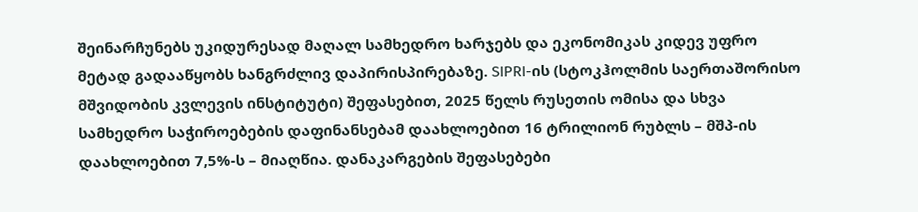შეინარჩუნებს უკიდურესად მაღალ სამხედრო ხარჯებს და ეკონომიკას კიდევ უფრო მეტად გადააწყობს ხანგრძლივ დაპირისპირებაზე. SIPRI-ის (სტოკჰოლმის საერთაშორისო მშვიდობის კვლევის ინსტიტუტი) შეფასებით, 2025 წელს რუსეთის ომისა და სხვა სამხედრო საჭიროებების დაფინანსებამ დაახლოებით 16 ტრილიონ რუბლს – მშპ-ის დაახლოებით 7,5%-ს – მიაღწია. დანაკარგების შეფასებები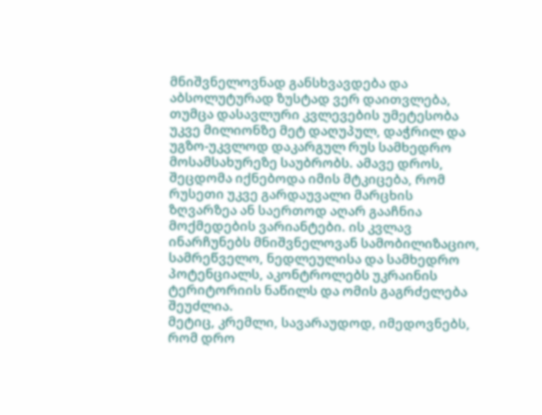მნიშვნელოვნად განსხვავდება და აბსოლუტურად ზუსტად ვერ დაითვლება, თუმცა დასავლური კვლევების უმეტესობა უკვე მილიონზე მეტ დაღუპულ, დაჭრილ და უგზო-უკვლოდ დაკარგულ რუს სამხედრო მოსამსახურეზე საუბრობს. ამავე დროს, შეცდომა იქნებოდა იმის მტკიცება, რომ რუსეთი უკვე გარდაუვალი მარცხის ზღვარზეა ან საერთოდ აღარ გააჩნია მოქმედების ვარიანტები. ის კვლავ ინარჩუნებს მნიშვნელოვან სამობილიზაციო, სამრეწველო, ნედლეულისა და სამხედრო პოტენციალს, აკონტროლებს უკრაინის ტერიტორიის ნაწილს და ომის გაგრძელება შეუძლია.
მეტიც, კრემლი, სავარაუდოდ, იმედოვნებს, რომ დრო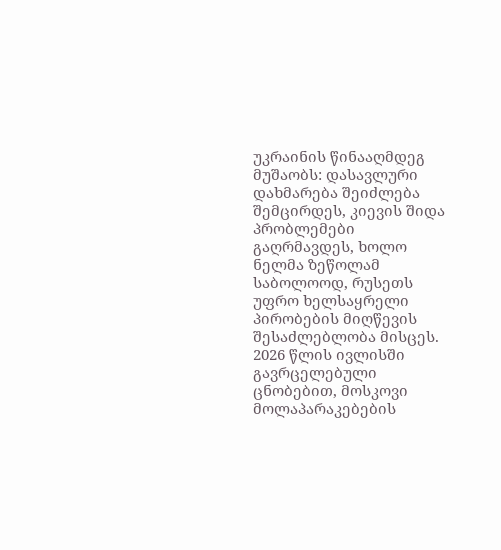უკრაინის წინააღმდეგ მუშაობს: დასავლური დახმარება შეიძლება შემცირდეს, კიევის შიდა პრობლემები გაღრმავდეს, ხოლო ნელმა ზეწოლამ საბოლოოდ, რუსეთს უფრო ხელსაყრელი პირობების მიღწევის შესაძლებლობა მისცეს. 2026 წლის ივლისში გავრცელებული ცნობებით, მოსკოვი მოლაპარაკებების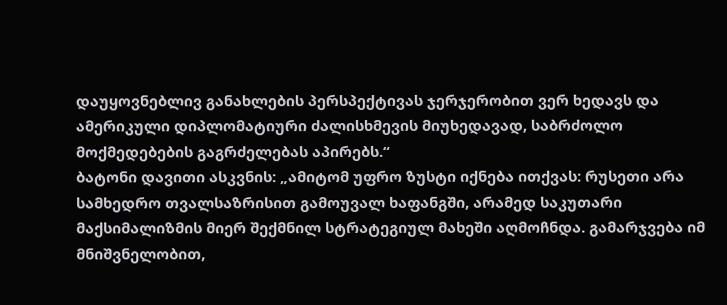დაუყოვნებლივ განახლების პერსპექტივას ჯერჯერობით ვერ ხედავს და ამერიკული დიპლომატიური ძალისხმევის მიუხედავად, საბრძოლო მოქმედებების გაგრძელებას აპირებს.“
ბატონი დავითი ასკვნის: „ამიტომ უფრო ზუსტი იქნება ითქვას: რუსეთი არა სამხედრო თვალსაზრისით გამოუვალ ხაფანგში, არამედ საკუთარი მაქსიმალიზმის მიერ შექმნილ სტრატეგიულ მახეში აღმოჩნდა. გამარჯვება იმ მნიშვნელობით,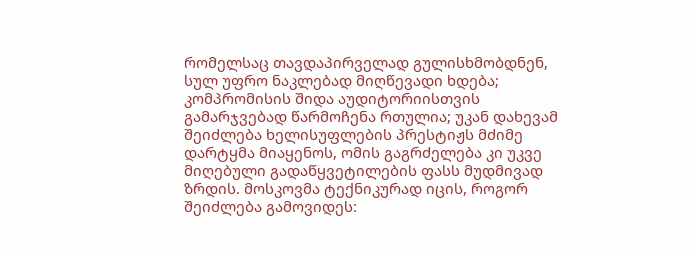რომელსაც თავდაპირველად გულისხმობდნენ, სულ უფრო ნაკლებად მიღწევადი ხდება; კომპრომისის შიდა აუდიტორიისთვის გამარჯვებად წარმოჩენა რთულია; უკან დახევამ შეიძლება ხელისუფლების პრესტიჟს მძიმე დარტყმა მიაყენოს, ომის გაგრძელება კი უკვე მიღებული გადაწყვეტილების ფასს მუდმივად ზრდის. მოსკოვმა ტექნიკურად იცის, როგორ შეიძლება გამოვიდეს: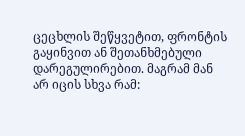ცეცხლის შეწყვეტით, ფრონტის გაყინვით ან შეთანხმებული დარეგულირებით. მაგრამ მან არ იცის სხვა რამ: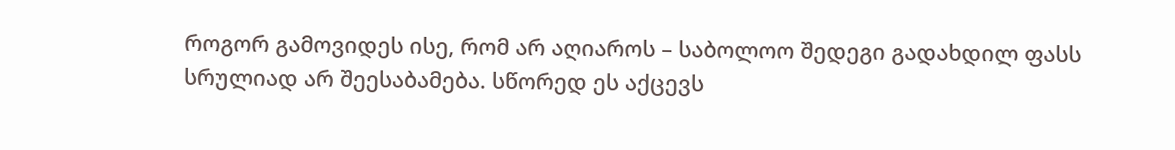როგორ გამოვიდეს ისე, რომ არ აღიაროს – საბოლოო შედეგი გადახდილ ფასს სრულიად არ შეესაბამება. სწორედ ეს აქცევს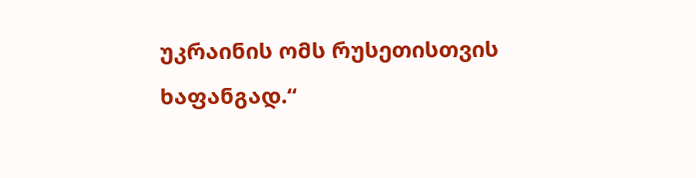უკრაინის ომს რუსეთისთვის ხაფანგად.“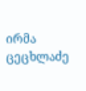ირმა ცეცხლაძე